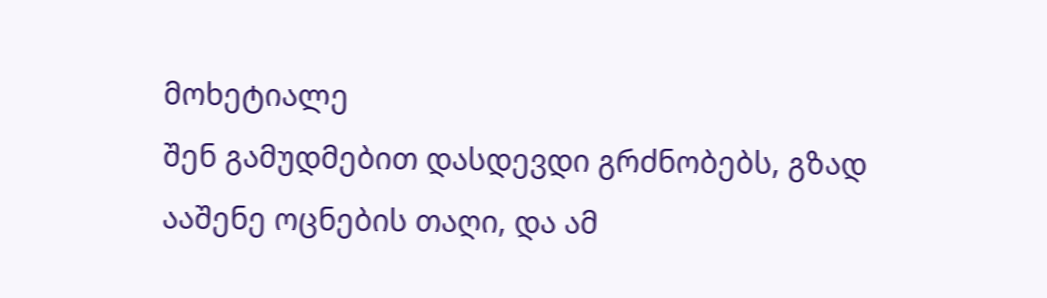მოხეტიალე
შენ გამუდმებით დასდევდი გრძნობებს, გზად ააშენე ოცნების თაღი, და ამ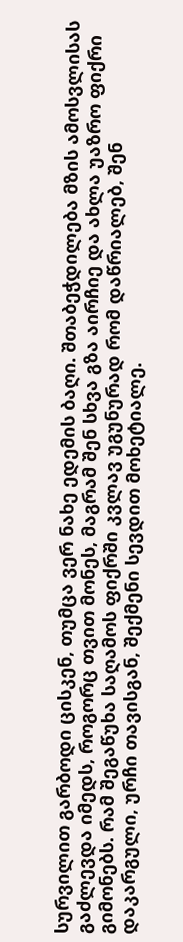სურვილით გარბოდი ცისკენ, თუმცა ვერ ნახე ედემის ბაღი. შთაბეჭდილება მზის ამოსვლისას გაძლევდა იმედს, როგორც თვით მონეს, მაგრამ შენ სხვა გზა აირჩიე და ახლა უაზრო ფიქრი გიმონებს. რამ შეგაწუხა საღამოს ფიქრში კვლავ უგუნურად რომ დაწრიალებ, შენ დაკარგული, ურჩი თავისგან, შექმენი სევდით მოხეტიალე.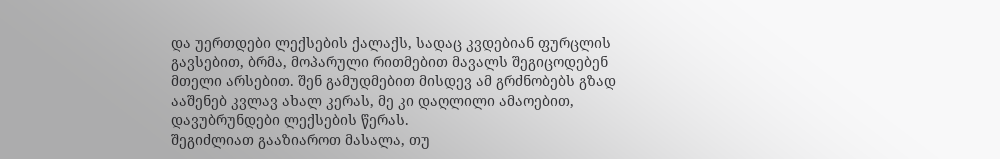და უერთდები ლექსების ქალაქს, სადაც კვდებიან ფურცლის გავსებით, ბრმა, მოპარული რითმებით მავალს შეგიცოდებენ მთელი არსებით. შენ გამუდმებით მისდევ ამ გრძნობებს გზად ააშენებ კვლავ ახალ კერას, მე კი დაღლილი ამაოებით, დავუბრუნდები ლექსების წერას.
შეგიძლიათ გააზიაროთ მასალა, თუ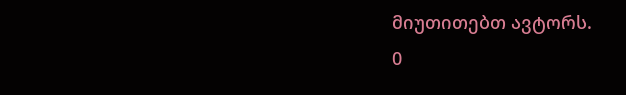მიუთითებთ ავტორს.
0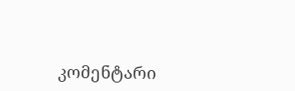კომენტარი